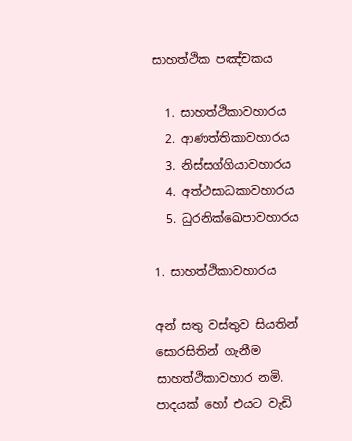සාහත්ථික පඤ්චකය

  1. සාහත්ථිකාවහාරය
  2. ආණත්තිකාවහාරය
  3. නිස්සග්ගියාවහාරය
  4. අත්ථසාධකාවහාරය
  5. ධුරනික්ඛෙපාවහාරය

1. සාහත්ථිකාවහාරය

අන් සතු වස්තුව සියතින් සොරසිතින් ගැනීම සාහත්ථිකාවහාර නමි. පාදයක් හෝ එයට වැඩි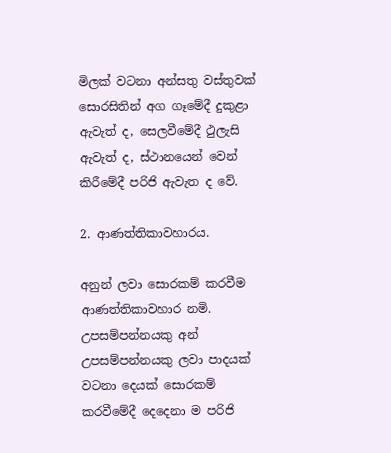මිලක් වටනා අන්සතු වස්තුවක් සොරසිතින් අග ගෑමේදී දුකුළා ඇවැත් ද, සෙලවීමේදී ථුලැසි ඇවැත් ද, ස්ථානයෙන් වෙන් කිරීමේදී පරිජි ඇවැත ද වේ.

2. ආණත්තිකාවහාරය.

අනුන් ලවා සොරකම් කරවීම ආණත්තිකාවහාර නමි. උපසම්පන්නයකු අන් උපසම්පන්නයකු ලවා පාදයක් වටනා දෙයක් සොරකම් කරවීමේදී දෙදෙනා ම පරිජි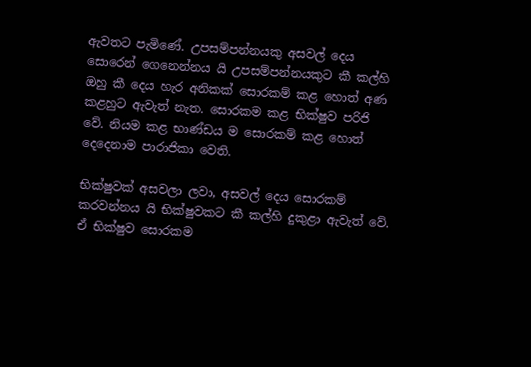ඇවතට පැමිණේ. උපසම්පන්නයකු අසවල් දෙය සොරෙන් ගෙනෙන්නය යි උපසම්පන්නයකුට කී කල්හි ඔහු කී දෙය හැර අනිකක් සොරකම් කළ හොත් අණ කළහුට ඇවැත් නැත. සොරකම කළ භික්ෂුව පරිජි වේ. නියම කළ භාණ්ඩය ම සොරකම් කළ හොත් දෙදෙනාම පාරාජිකා වෙති.

භික්ෂුවක් අසවලා ලවා, අසවල් දෙය සොරකම් කරවන්නය යි භික්ෂුවකට කී කල්හි දුකුළා ඇවැත් වේ. ඒ භික්ෂුව සොරකම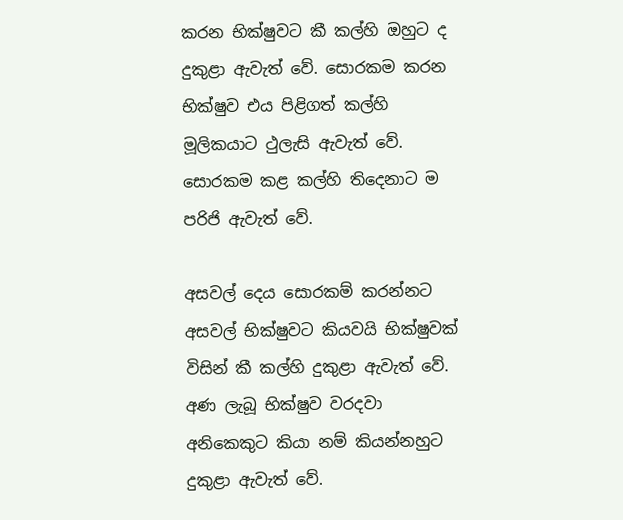කරන භික්ෂුවට කී කල්හි ඔහුට ද දුකුළා ඇවැත් වේ. සොරකම කරන භික්ෂුව එය පිළිගත් කල්හි මූලිකයාට ථුලැසි ඇවැත් වේ. සොරකම කළ කල්හි තිදෙනාට ම පරිජි ඇවැත් වේ.

අසවල් දෙය සොරකම් කරන්නට අසවල් භික්ෂුවට කියවයි භික්ෂුවක් විසින් කී කල්හි දුකුළා ඇවැත් වේ. අණ ලැබූ භික්ෂුව වරදවා අනිකෙකුට කියා නම් කියන්නහුට දුකුළා ඇවැත් වේ.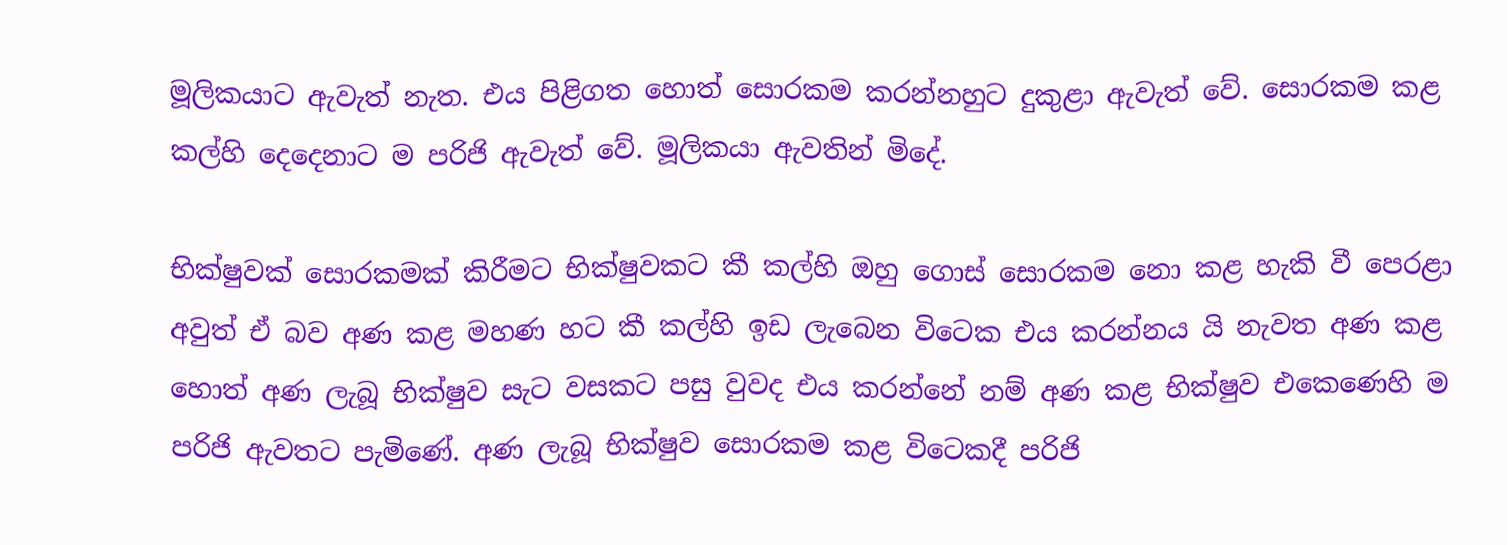මූලිකයාට ඇවැත් නැත. එය පිළිගත හොත් සොරකම කරන්නහුට දුකුළා ඇවැත් වේ. සොරකම කළ කල්හි දෙදෙනාට ම පරිජි ඇවැත් වේ. මූලිකයා ඇවතින් මිදේ.

භික්ෂුවක් සොරකමක් කිරීමට භික්ෂුවකට කී කල්හි ඔහු ගොස් සොරකම නො කළ හැකි වී පෙරළා අවුත් ඒ බව අණ කළ මහණ හට කී කල්හි ඉඩ ලැබෙන විටෙක එය කරන්නය යි නැවත අණ කළ හොත් අණ ලැබූ භික්ෂුව සැට වසකට පසු වුවද එය කරන්නේ නම් අණ කළ භික්ෂුව එකෙණෙහි ම පරිජි ඇවතට පැමිණේ. අණ ලැබූ භික්ෂුව සොරකම කළ විටෙකදී පරිජි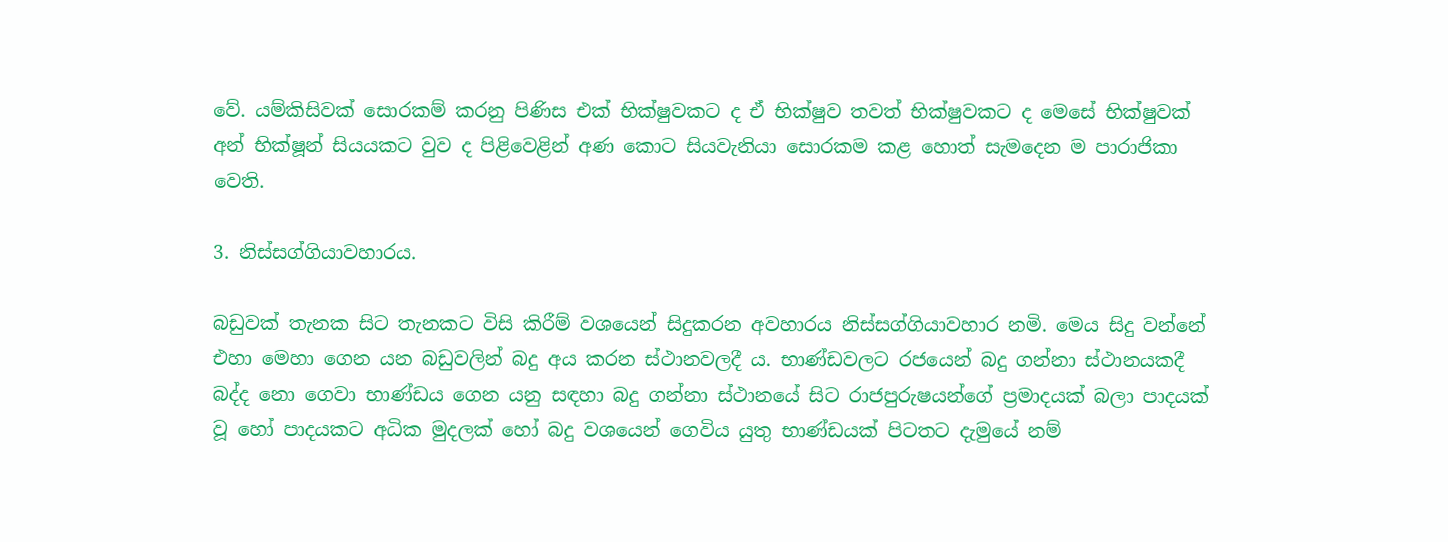වේ. යම්කිසිවක් සොරකම් කරනු පිණිස එක් භික්ෂුවකට ද ඒ භික්ෂුව තවත් භික්ෂුවකට ද මෙසේ භික්ෂුවක් අන් භික්ෂූන් සියයකට වුව ද පිළිවෙළින් අණ කොට සියවැනියා සොරකම කළ හොත් සැමදෙන ම පාරාජිකා වෙති.

3. නිස්සග්ගියාවහාරය.

බඩුවක් තැනක සිට තැනකට විසි කිරීම් වශයෙන් සිදුකරන අවහාරය නිස්සග්ගියාවහාර නමි. මෙය සිදු වන්නේ එහා මෙහා ගෙන යන බඩුවලින් බදු අය කරන ස්ථානවලදී ය. භාණ්ඩවලට රජයෙන් බදු ගන්නා ස්ථානයකදී බද්ද නො ගෙවා භාණ්ඩය ගෙන යනු සඳහා බදු ගන්නා ස්ථානයේ සිට රාජපුරුෂයන්ගේ ප්‍ර‍මාදයක් බලා පාදයක් වූ හෝ පාදයකට අධික මුදලක් හෝ බදු වශයෙන් ගෙවිය යුතු භාණ්ඩයක් පිටතට දැමුයේ නම්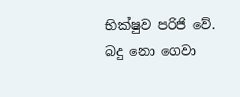භික්ෂුව පරිජි වේ. බදු නො ගෙවා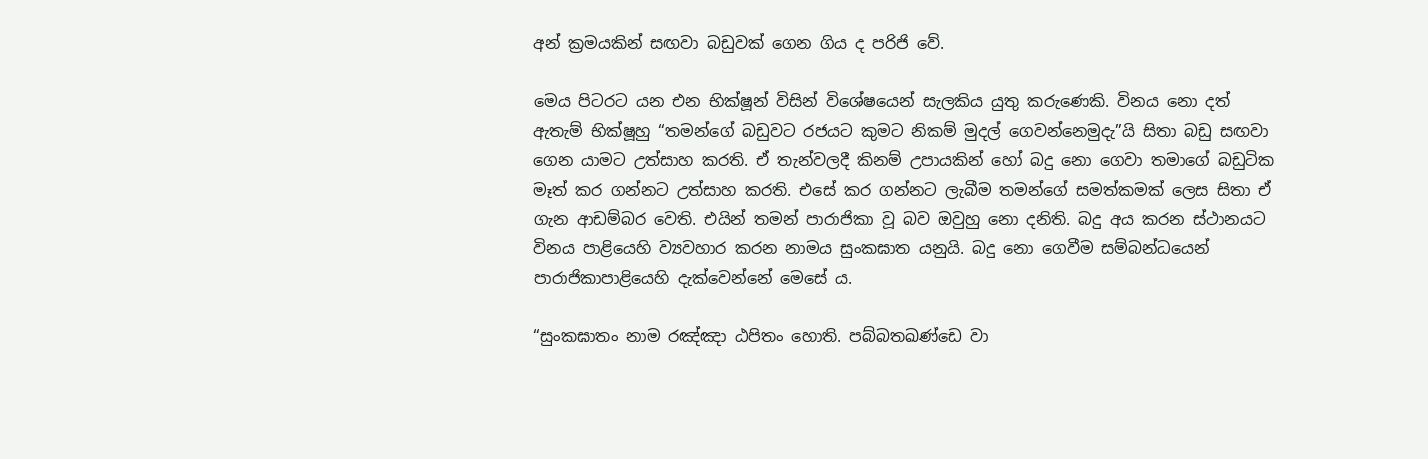අන් ක්‍ර‍මයකින් සඟවා බඩුවක් ගෙන ගිය ද පරිජි වේ.

මෙය පිටරට යන එන භික්ෂූන් විසින් විශේෂයෙන් සැලකිය යුතු කරුණෙකි. විනය නො දත් ඇතැම් භික්ෂූහු “තමන්ගේ බඩුවට රජයට කුමට නිකම් මුදල් ගෙවන්නෙමුදැ”යි සිතා බඩු සඟවා ගෙන යාමට උත්සාහ කරති. ඒ තැන්වලදී කිනම් උපායකින් හෝ බදු නො ගෙවා තමාගේ බඩුටික මෑත් කර ගන්නට උත්සාහ කරති. එසේ කර ගන්නට ලැබීම තමන්ගේ සමත්කමක් ලෙස සිතා ඒ ගැන ආඩම්බර වෙති. එයින් තමන් පාරාජිකා වූ බව ඔවුහු නො දනිති. බදු අය කරන ස්ථානයට විනය පාළියෙහි ව්‍යවහාර කරන නාමය සුංකඝාත යනුයි. බදු නො ගෙවීම සම්බන්ධයෙන් පාරාජිකාපාළියෙහි දැක්වෙන්නේ මෙසේ ය.

“සුංකඝාතං නාම රඤ්ඤා ඨපිතං හොති. පබ්බතඛණ්ඩෙ වා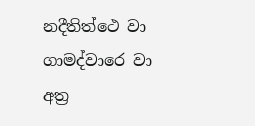නදීතිත්ථෙ වා ගාමද්වාරෙ වා අත්‍ර‍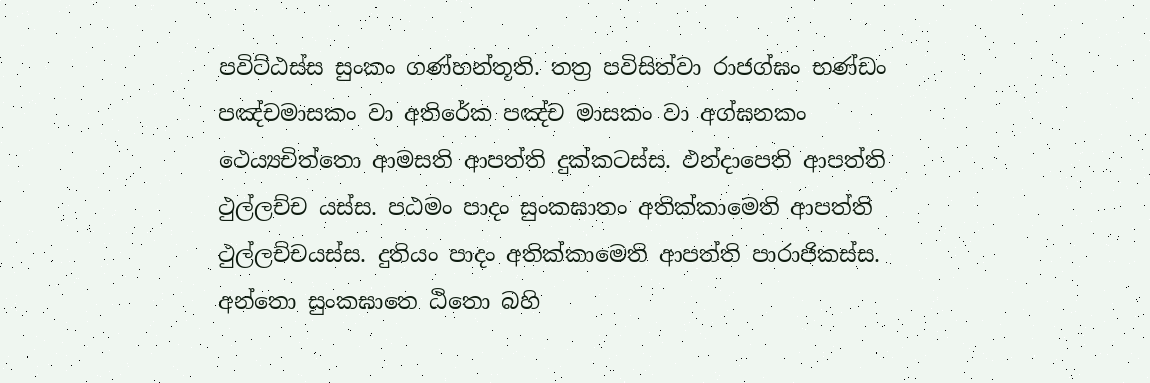පවිට්ඨස්ස සුංකං ගණ්හන්තූති. තත්‍ර‍ පවිසිත්වා රාජග්ඝං භණ්ඩං පඤ්චමාසකං වා අතිරේක පඤ්ච මාසකං වා අග්ඝනකං ථෙය්‍යචිත්තො ආමසති ආපත්ති දුක්කටස්ස. ඵන්දාපෙති ආපත්ති ථුල්ලච්ච යස්ස. පඨමං පාදං සුංකඝාතං අතික්කාමෙති ආපත්ති ථුල්ලච්චයස්ස. දුතියං පාදං අතික්කාමෙති ආපත්ති පාරාජිකස්ස. අන්තො සුංකඝාතෙ ඨිතො බහි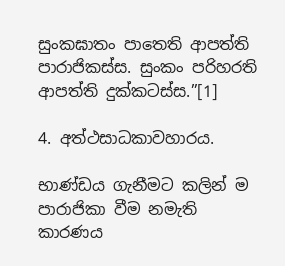සුංකඝාතං පාතෙති ආපත්ති පාරාජිකස්ස. සුංකං පරිහරති ආපත්ති දුක්කටස්ස.”[1]

4. අත්ථසාධකාවහාරය.

භාණ්ඩය ගැනීමට කලින් ම පාරාජිකා වීම නමැති කාරණය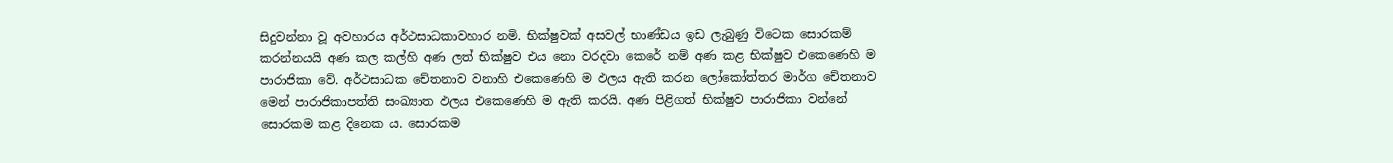සිදුවන්නා වූ අවහාරය අර්ථසාධකාවහාර නමි. භික්ෂුවක් අසවල් භාණ්ඩය ඉඩ ලැබුණු විටෙක සොරකම් කරන්නයයි අණ කල කල්හි අණ ලත් භික්ෂුව එය නො වරදවා කෙරේ නම් අණ කළ භික්ෂුව එකෙණෙහි ම පාරාජිකා වේ. අර්ථසාධක චේතනාව වනාහි එකෙණෙහි ම ඵලය ඇති කරන ලෝකෝත්තර මාර්ග චේතනාව මෙන් පාරාජිකාපත්ති සංඛ්‍යාත ඵලය එකෙණෙහි ම ඇති කරයි. අණ පිළිගත් භික්ෂුව පාරාජිකා වන්නේ සොරකම කළ දිනෙක ය. සොරකම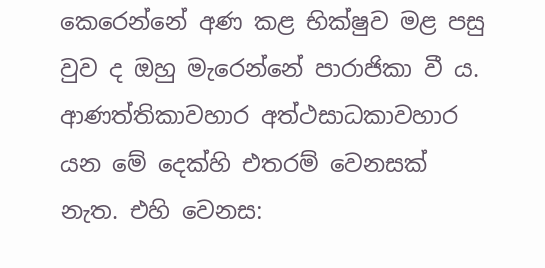කෙරෙන්නේ අණ කළ භික්ෂුව මළ පසු වුව ද ඔහු මැරෙන්නේ පාරාජිකා වී ය. ආණත්තිකාවහාර අත්ථසාධකාවහාර යන මේ දෙක්හි එතරම් වෙනසක් නැත. එහි වෙනස: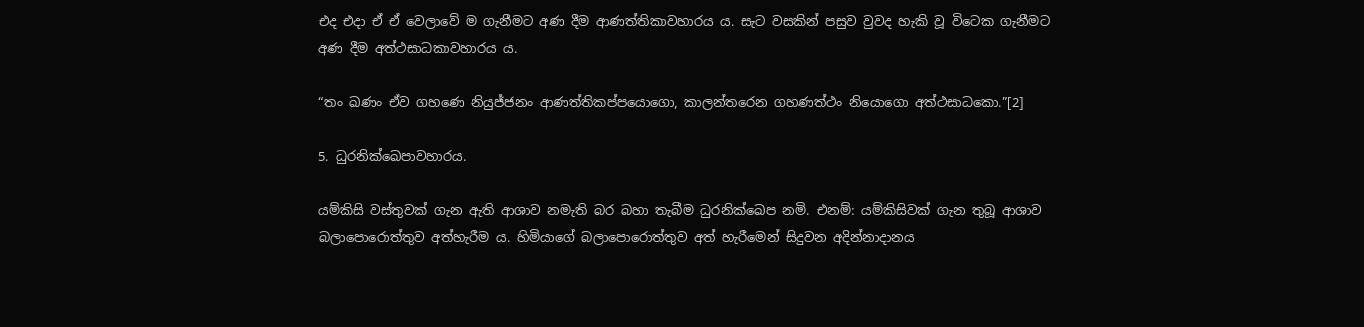එද එදා ඒ ඒ වෙලාවේ ම ගැනීමට අණ දීම ආණත්තිකාවහාරය ය. සැට වසකින් පසුව වුවද හැකි වූ විටෙක ගැනීමට අණ දීම අත්ථසාධකාවහාරය ය.

“තං ඛණං ඒව ගහණෙ නියුජ්ජනං ආණත්තිකප්පයොගො, කාලන්තරෙන ගහණත්ථං නියොගො අත්ථසාධකො.”[2]

5. ධුරනික්ඛෙපාවහාරය.

යම්කිසි වස්තුවක් ගැන ඇති ආශාව නමැති බර බහා තැබීම ධුරනික්ඛෙප නමි. එනම්: යම්කිසිවක් ගැන තුබූ ආශාව බලාපොරොත්තුව අත්හැරීම ය. හිමියාගේ බලාපොරොත්තුව අත් හැරීමෙන් සිදුවන අදින්නාදානය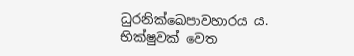ධුරනික්ඛෙපාවහාරය ය. භික්ෂුවක් වෙත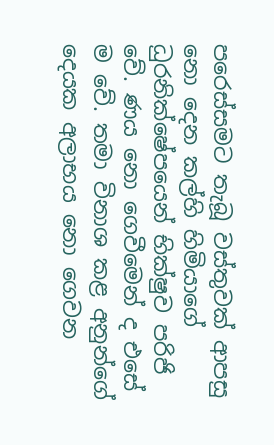පරෙස්සමට තැබූ වස්තුවක් ආපසු නො දෙන කල්හි හිමියාගේ ධුරනික්ෂේපයෙන් භික්ෂුව පරිජි වේ. ණය නො ගෙවීමෙන් ද එසේ ම වේ. තමා විනාශ කළ අනුන්ගේ දෙයක අලාභය නො ගෙවන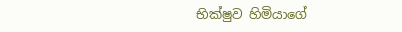භික්ෂුව හිමියාගේ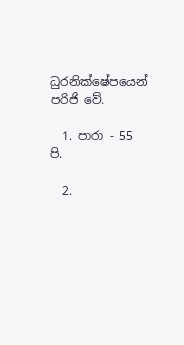ධුරනික්ෂේපයෙන් පරිජි වේ.

  1. පාරා - 55 පි.

  2.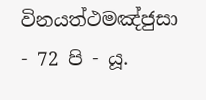විනයත්ථමඤ්ජුසා - 72 පි - යූ.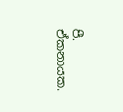පී. ඒකනායක.